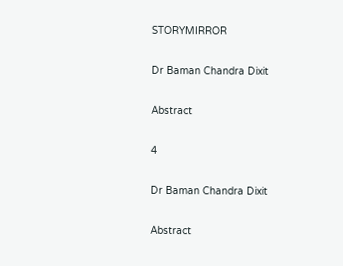STORYMIRROR

Dr Baman Chandra Dixit

Abstract

4

Dr Baman Chandra Dixit

Abstract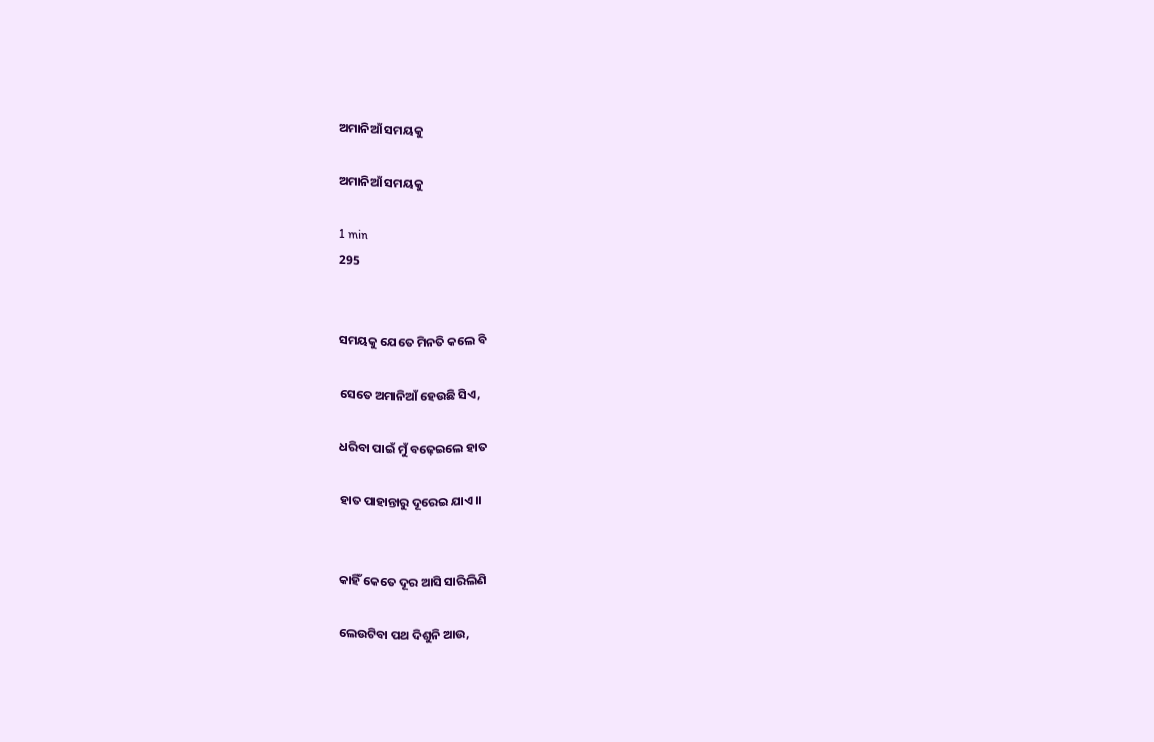ଅମାନିଆଁ ସମୟକୁ

ଅମାନିଆଁ ସମୟକୁ

1 min
295


ସମୟକୁ ଯେତେ ମିନତି କଲେ ବି

ସେତେ ଅମାନିଆଁ ହେଉଛି ସିଏ,

ଧରିବା ପାଇଁ ମୁଁ ବଢ଼େଇଲେ ହାତ

ହାତ ପାହାନ୍ତାରୁ ଦୂରେଇ ଯାଏ।।


କାହିଁ କେତେ ଦୂର ଆସି ସାରିଲିଣି

ଲେଉଟିବା ପଥ ଦିଶୁନି ଆଉ,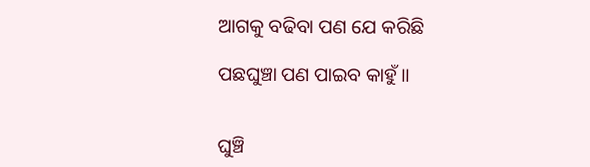ଆଗକୁ ବଢିବା ପଣ ଯେ କରିଛି

ପଛଘୁଞ୍ଚା ପଣ ପାଇବ କାହୁଁ।।


ଘୁଞ୍ଚି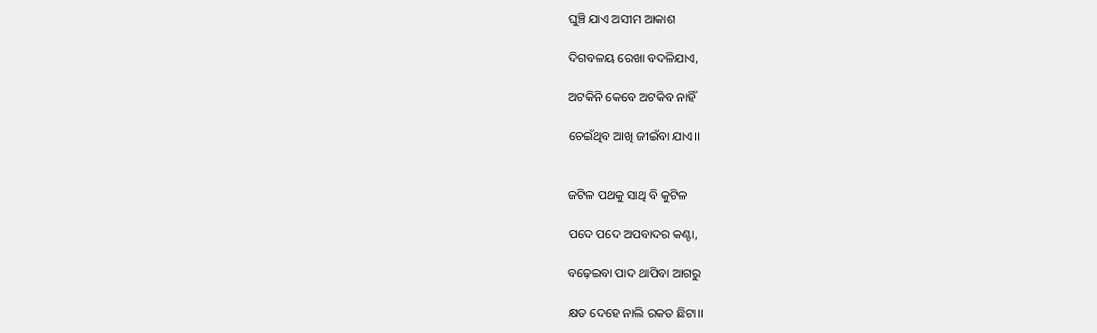ଘୁଞ୍ଚି ଯାଏ ଅସୀମ ଆକାଶ

ଦିଗବଳୟ ରେଖା ବଦଳିଯାଏ,

ଅଟକିନି କେବେ ଅଟକିବ ନାହିଁ

ଚେଇଁଥିବ ଆଖି ଜୀଇଁବା ଯାଏ।।


ଜଟିଳ ପଥକୁ ସାଥି ବି କୁଟିଳ

ପଦେ ପଦେ ଅପବାଦର କଣ୍ଟା,

ବଢ଼େଇବା ପାଦ ଥାପିବା ଆଗରୁ

କ୍ଷତ ଦେହେ ନାଲି ରକତ ଛିଟା।।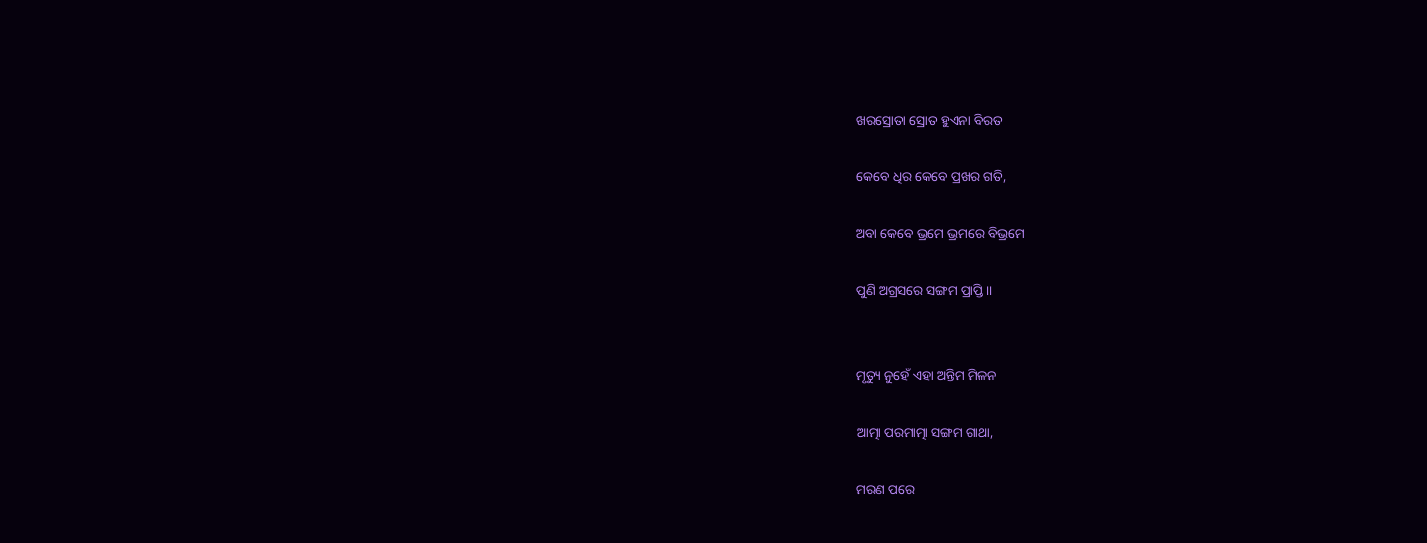ଖରସ୍ରୋତା ସ୍ରୋତ ହୁଏନା ବିରତ

କେବେ ଧିର କେବେ ପ୍ରଖର ଗତି,

ଅବା କେବେ ଭ୍ରମେ ଭ୍ରମରେ ବିଭ୍ରମେ

ପୁଣି ଅଗ୍ରସରେ ସଙ୍ଗମ ପ୍ରାପ୍ତି।।


ମୃତ୍ୟୁ ନୁହେଁ ଏହା ଅନ୍ତିମ ମିଳନ

ଆତ୍ମା ପରମାତ୍ମା ସଙ୍ଗମ ଗାଥା,

ମରଣ ପରେ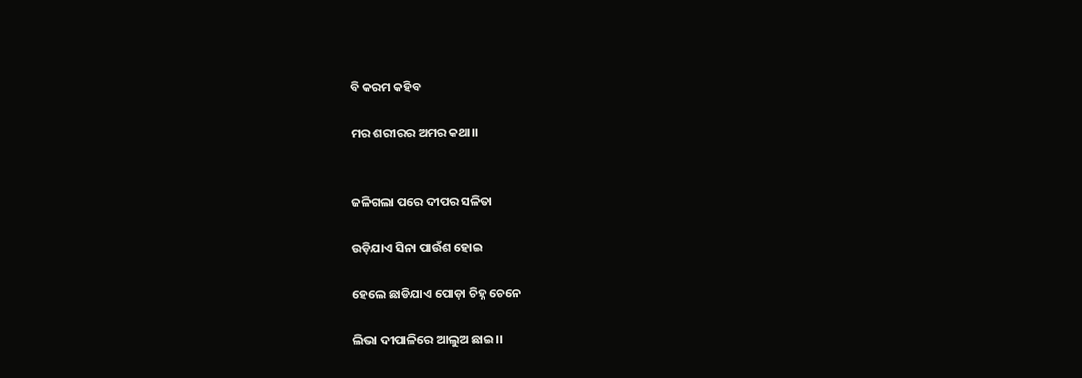ବି କରମ କହିବ

ମର ଶରୀରର ଅମର କଥା।।


ଜଳିଗଲା ପରେ ଦୀପର ସଳିତା

ଉଡ଼ିଯାଏ ସିନା ପାଉଁଶ ହୋଇ

ହେଲେ ଛାଡିଯାଏ ପୋଡ଼ା ଚିହ୍ନ ଚେନେ

ଲିଭା ଦୀପାଳିରେ ଆଲୁଅ ଛାଇ।।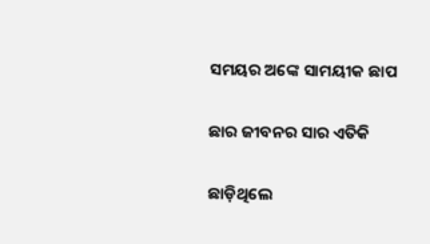ସମୟର ଅଙ୍କେ ସାମୟୀକ ଛାପ

ଛାର ଜୀବନର ସାର ଏତିକି

ଛାଡ଼ିଥିଲେ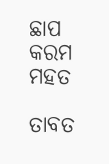ଛାପ କରମ ମହତ

ତାବତ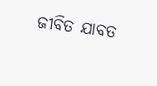ଜୀବିତ ଯାବତ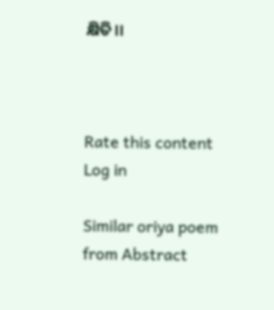କ୍ଷିତି।।



Rate this content
Log in

Similar oriya poem from Abstract